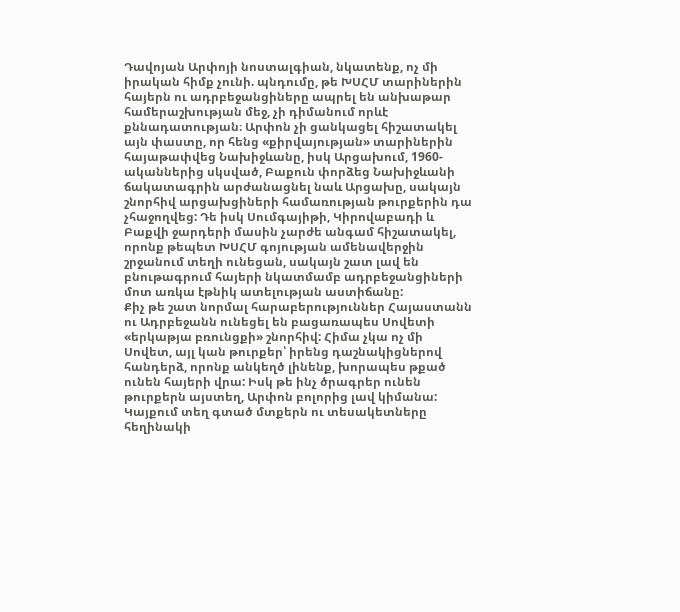Դավոյան Արփոյի նոստալգիան, նկատենք, ոչ մի իրական հիմք չունի. պնդումը, թե ԽՍՀՄ տարիներին հայերն ու ադրբեջանցիները ապրել են անխաթար համերաշխության մեջ, չի դիմանում որևէ քննադատության։ Արփոն չի ցանկացել հիշատակել այն փաստը, որ հենց «քիրվայության» տարիներին հայաթափվեց Նախիջևանը, իսկ Արցախում, 1960-ականներից սկսված, Բաքուն փորձեց Նախիջևանի ճակատագրին արժանացնել նաև Արցախը, սակայն շնորհիվ արցախցիների համառության թուրքերին դա չհաջողվեց: Դե իսկ Սումգայիթի, Կիրովաբադի և Բաքվի ջարդերի մասին չարժե անգամ հիշատակել, որոնք թեպետ ԽՍՀՄ գոյության ամենավերջին շրջանում տեղի ունեցան, սակայն շատ լավ են բնութագրում հայերի նկատմամբ ադրբեջանցիների մոտ առկա էթնիկ ատելության աստիճանը:
Քիչ թե շատ նորմալ հարաբերություններ Հայաստանն ու Ադրբեջանն ունեցել են բացառապես Սովետի «երկաթյա բռունցքի» շնորհիվ: Հիմա չկա ոչ մի Սովետ, այլ կան թուրքեր՝ իրենց դաշնակիցներով հանդերձ, որոնք անկեղծ լինենք, խորապես թքած ունեն հայերի վրա: Իսկ թե ինչ ծրագրեր ունեն թուրքերն այստեղ, Արփոն բոլորից լավ կիմանա:
Կայքում տեղ գտած մտքերն ու տեսակետները հեղինակի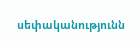սեփականությունն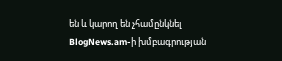են և կարող են չհամընկնել BlogNews.am-ի խմբագրության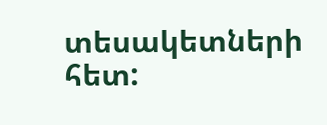տեսակետների հետ: